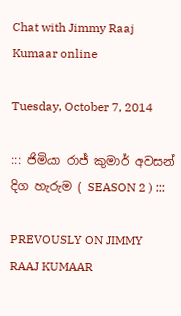Chat with Jimmy Raaj Kumaar online

Tuesday, October 7, 2014

::: ජිමියා රාජ් කුමාර් අවසන් දිග හැරුම ( SEASON 2 ) :::

PREVOUSLY ON JIMMY RAAJ KUMAAR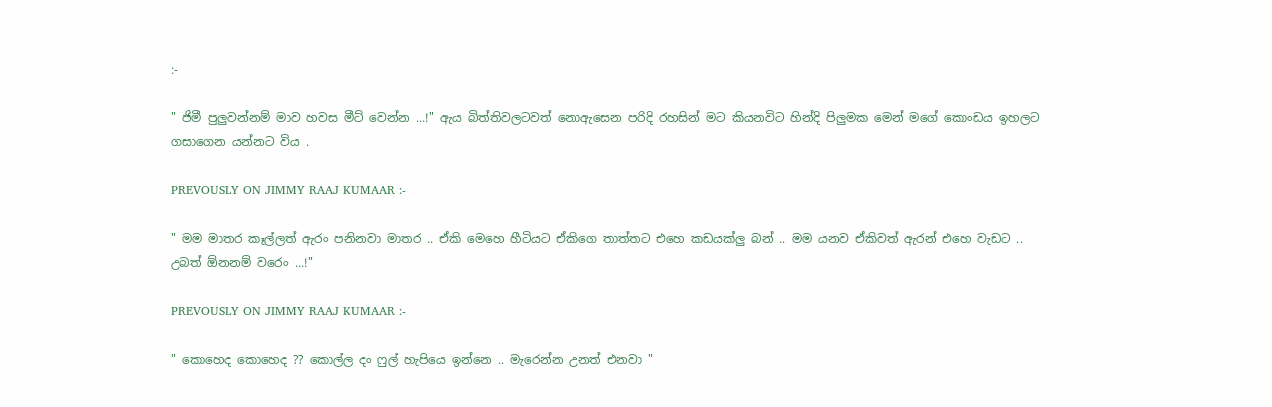:-

" ජිමී පුලුවන්නම් මාව හවස මීට් වෙන්න ...!" ඇය බිත්තිවලටවත් නොඇසෙන පරිදි රහසින් මට කියනවිට හින්දි පිලුමක මෙන් මගේ කොංඩය ඉහලට ගසාගෙන යන්නට විය .

PREVOUSLY ON JIMMY RAAJ KUMAAR :-

" මම මාතර කෑල්ලත් ඇරං පනිනවා මාතර .. ඒකි මෙහෙ හීටියට ඒකිගෙ තාත්තට එහෙ කඩයක්ලු බන් .. මම යනව ඒකිවත් ඇරන් එහෙ වැඩට .. උබත් ඕනනම් වරෙං ...!"

PREVOUSLY ON JIMMY RAAJ KUMAAR :-

" කොහෙද කොහෙද ?? කොල්ල දං ෆුල් හැපියෙ ඉන්නෙ .. මැරෙන්න උනත් එනවා "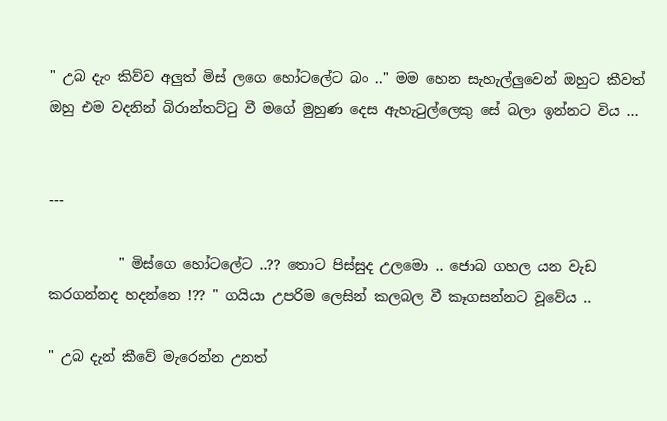" උබ දැං කිව්ව අලුත් මිස් ලගෙ හෝටලේට බං .." මම හෙන සැහැල්ලුවෙන් ඔහුට කීවත් ඔහු එම වදනින් බිරාන්තට්ටු වී මගේ මුහුණ දෙස ඇහැටුල්ලෙකු සේ බලා ඉන්නට විය ...


---

          " මිස්ගෙ හෝටලේට ..?? තොට පිස්සුද උලමො .. ජොබ ගහල යන වැඩ කරගන්නද හදන්නෙ !?? " ගයියා උපරිම ලෙසින් කලබල වී කෑගසන්නට වූවේය ..

" උබ දැන් කීවේ මැරෙන්න උනත්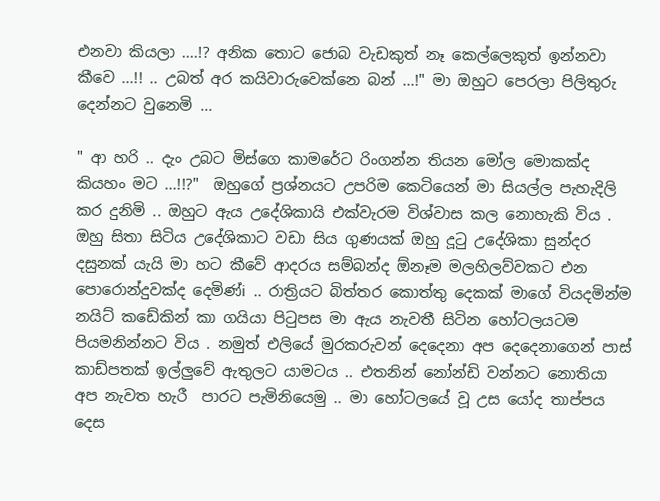එනවා කියලා ....!? අනික තොට ජොබ වැඩකුත් නෑ කෙල්ලෙකුත් ඉන්නවා කීවෙ ...!! .. උබත් අර කයිවාරුවෙක්නෙ බන් ...!" මා ඔහුට පෙරලා පිලිතුරු දෙන්නට වුනෙමි ...

" ආ හරි .. දැං උබට මිස්ගෙ කාමරේට රිංගන්න තියන මෝල මොකක්ද කියහං මට ...!!?"  ඔහුගේ ප්‍රශ්නයට උපරිම කෙටියෙන් මා සියල්ල පැහැදිලි කර දුනිමි .. ඔහුට ඇය උදේශිකායි එක්වැරම විශ්වාස කල නොහැකි විය . ඔහු සිතා සිටිය උදේශිකාට වඩා සිය ගුණයක් ඔහු දූටු උදේශිකා සුන්දර දසුනක් යැයි මා හට කීවේ ආදරය සම්බන්ද ඕනෑම මලහිලව්වකට එන පොරොන්දුවක්ද දෙමිණ්i .. රාත්‍රියට බිත්තර කොත්තු දෙකක් මාගේ වියදමින්ම නයිට් කඩේකින් කා ගයියා පිටුපස මා ඇය නැවතී සිටින හෝටලයටම පියමනින්නට විය . නමුත් එලියේ මුරකරුවන් දෙදෙනා අප දෙදෙනාගෙන් පාස් කාඩ්පතක් ඉල්ලුවේ ඇතුලට යාමටය .. එතනින් නෝන්ඩි වන්නට නොතියා අප නැවත හැරී  පාරට පැමිනියෙමු .. මා හෝටලයේ වූ උස යෝද තාප්පය දෙස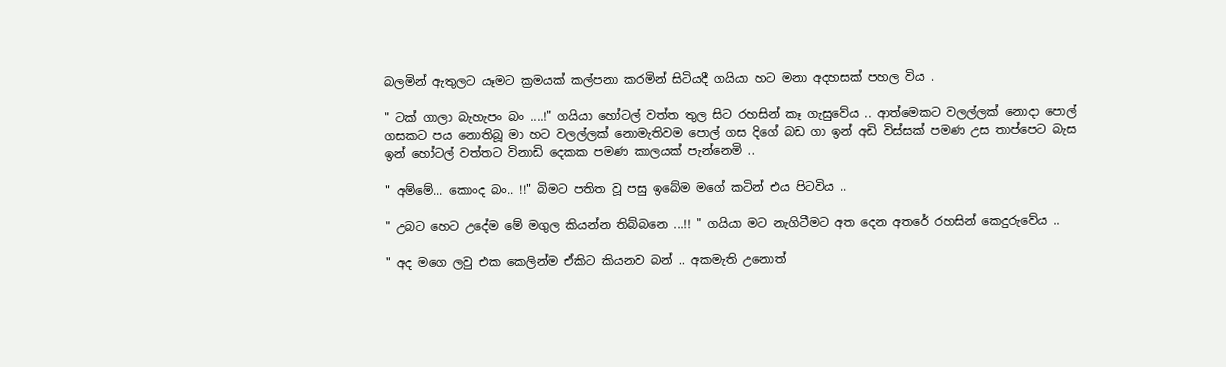බලමින් ඇතුලට යෑමට ක්‍රමයක් කල්පනා කරමින් සිටියදී ගයියා හට මනා අදහසක් පහල විය .

" ටක් ගාලා බැහැපං බං ....!" ගයියා හෝටල් වත්ත තුල සිට රහසින් කෑ ගැසුවේය .. ආත්මෙකට වලල්ලක් නොදා පොල් ගසකට පය නොතිබූ මා හට වලල්ලක් නොමැතිවම පොල් ගස දිගේ බඩ ගා ඉන් අඩි විස්සක් පමණ උස තාප්පෙට බැස ඉන් හෝටල් වත්තට විනාඩි දෙකක පමණ කාලයක් පැන්නෙමි ..

" අම්මේ... කොංද බං.. !!" බිමට පතිත වූ පසු ඉබේම මගේ කටින් එය පිටවිය ..

" උබට හෙට උදේම මේ මගුල කියන්න තිබ්බනෙ ...!! " ගයියා මට නැගිටීමට අත දෙන අතරේ රහසින් කෙදුරුවේය ..

" අද මගෙ ලවු එක කෙලින්ම ඒකිට කියනව බන් .. අකමැති උනොත්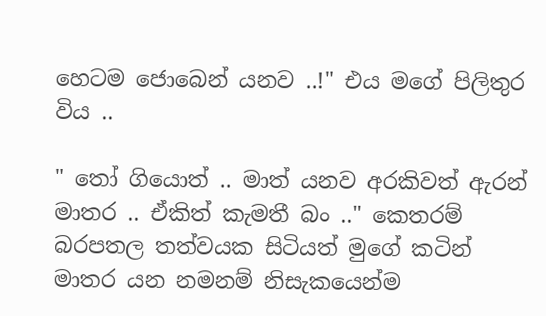හෙටම ජොබෙන් යනව ..!" එය මගේ පිලිතුර විය ..

" තෝ ගියොත් .. මාත් යනව අරකිවත් ඇරන් මාතර .. ඒකිත් කැමතී බං .." කෙතරම් බරපතල තත්වයක සිටියත් මුගේ කටින් මාතර යන නමනම් නිසැකයෙන්ම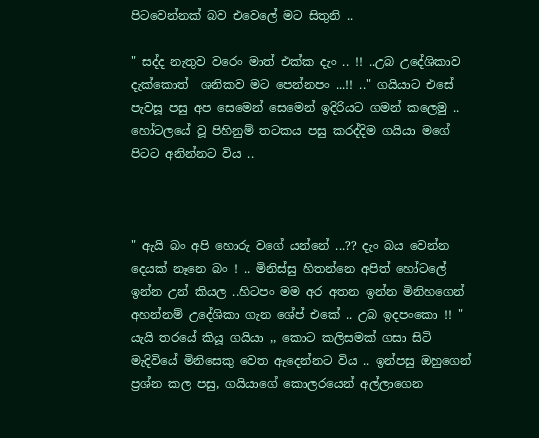පිටවෙන්නක් බව එවෙලේ මට සිතුනි ..

" සද්ද නැතුව වරෙං මාත් එක්ක දැං .. !! ..උබ උදේශිකාව දැක්කොත්  ශනිකව මට පෙන්නපං ...!! .." ගයියාට එසේ පැවසූ පසු අප සෙමෙන් සෙමෙන් ඉදිරියට ගමන් කලෙමු .. හෝටලයේ වූ පිහිනුම් තටකය පසු කරද්දිම ගයියා මගේ පිටට අනින්නට විය ..



" ඇයි බං අපි හොරු වගේ යන්නේ ...?? දැං බය වෙන්න දෙයක් නෑනෙ බං ! .. මිනිස්සු හිතන්නෙ අපිත් හෝටලේ ඉන්න උන් කියල ..හිටපං මම අර අතන ඉන්න මිනිහගෙන් අහන්නම් උදේශිකා ගැන ශේප් එකේ .. උබ ඉදපංකො !! " යැයි තරයේ කියූ ගයියා ,, කොට කලිසමක් ගසා සිටි මැදිවියේ මිනිසෙකු වෙත ඇදෙන්නට විය .. ඉන්පසු ඔහුගෙන් ප්‍රශ්න කල පසු, ගයියාගේ කොලරයෙන් අල්ලාගෙන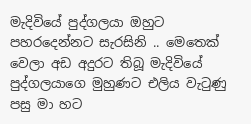මැදිවියේ පුද්ගලයා ඔහුට පහරදෙන්නට සැරසිනි .. මෙතෙක් වෙලා අඩ අදුරට තිබූ මැදිවියේ පුද්ගලයාගෙ මුහුණට එලිය වැටුණු පසු මා හට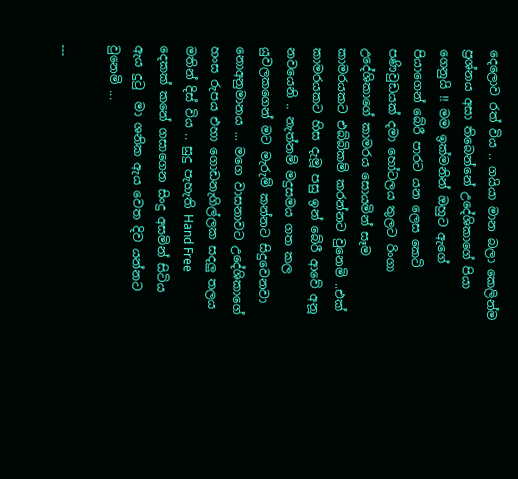දෙලොව රත් විය .. ගයියා මාන බලා කෙලින්ම ප්‍රශ්නය අසා තිබෙන්නේ උදේශිකාගේ පියා ගෙනුයි !! මම ඉක්මනින් ඔහුට ඇගේ පියාගෙන් බේරී පාරට යන ලෙස කෙටි පණිවුඩයක් දමා හෝටලය තුලට රිංගා උදේශිකාගේ කාමරය සොයමින් සෑම කාමරයකට එබ්බිකම් කරන්නට වුනෙමි ..එක් කාමරයකට හිස දැමූ පසු ඉන් බේරී ආවේ අනූ නවයෙනි .. නැත්නම් මදුසමය ගත කල යුවලකගෙන් මට මැරුම් කන්නට සිදුවෙනවා නොඅනුමානය ... මගෙ වාසනාවට උදේශිකාගේ හංස රුපය එහා ගොඩනැගිල්ලක සදලු තලය මතින් දිස් විය .. සුදු පැහැති Hand Free දෙකක් කනේ ගසාගෙන සිංදු අසමින් සිටිය ඇය දුටු  මා ශනික ඇය වෙත දිව යන්නට වුනෙමි ...

---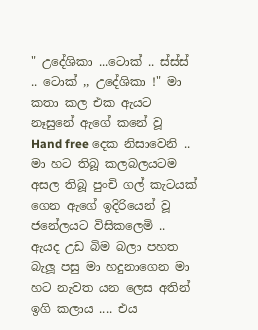" උදේශිකා ...ටොක් .. ස්ස්ස් .. ටොක් ,, උදේශිකා !" මා කතා කල එක ඇයට නෑසුනේ ඇගේ කනේ වූ  Hand free දෙක නිසාවෙනි .. මා හට තිබූ කලබලයටම අසල තිබූ පුංචි ගල් කැටයක් ගෙන ඇගේ ඉදිරියෙන් වූ ජනේලයට විසිකලෙමි .. ඇයද උඩ බිම බලා පහත බැලූ පසු මා හදුනාගෙන මා හට නැවත යන ලෙස අතින් ඉගි කලාය .... එය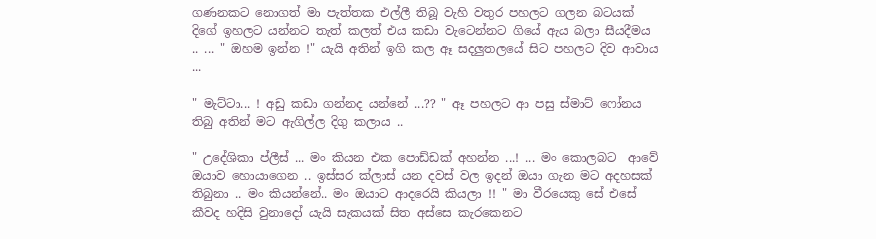ගණනකට නොගත් මා පැත්තක එල්ලී තිබූ වැහි වතුර පහලට ගලන බටයක් දිගේ ඉහලට යන්නට තැත් කලත් එය කඩා වැටෙන්නට ගියේ ඇය බලා සීයදීමය .. ... " ඔහම ඉන්න !" යැයි අතින් ඉගි කල ඈ සදලුතලයේ සිට පහලට දිව ආවාය ...

" මැට්ටා... ! අඩු කඩා ගන්නද යන්නේ ...?? " ඈ පහලට ආ පසු ස්මාට් ෆෝනය තිබු අතින් මට ඇගිල්ල දිගු කලාය ..

" උදේශිකා ප්ලීස් ... මං කියන එක පොඩ්ඩක් අහන්න ...! ... මං කොලබට  ආවේ ඔයාව හොයාගෙන .. ඉස්සර ක්ලාස් යන දවස් වල ඉදන් ඔයා ගැන මට අදහසක් තිබුනා .. මං කියන්නේ.. මං ඔයාට ආදරෙයි කියලා !! " මා වීරයෙකු සේ එසේ කීවද හදිසි වුනාදෝ යැයි සැකයක් සිත අස්සෙ කැරකෙනට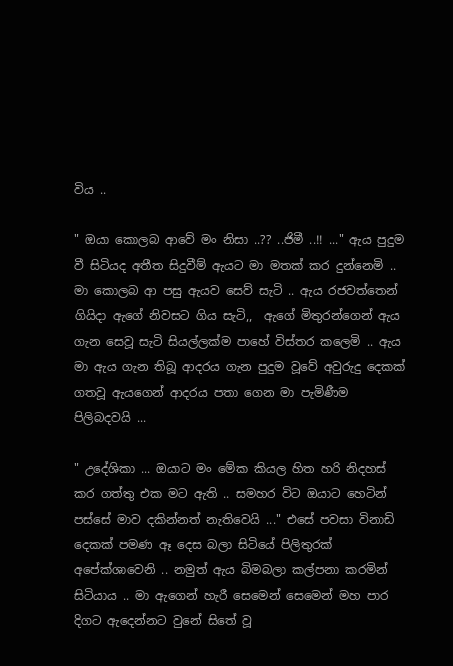විය ..

" ඔයා කොලබ ආවේ මං නිසා ..?? ..ජිමී ..!! ..." ඇය පුදුම වී සිටියද අතීත සිදුවීම් ඇයට මා මතක් කර දුන්නෙමි .. මා කොලබ ආ පසු ඇයව සෙව් සැටි .. ඇය රජවත්තෙන් ගියිදා ඇගේ නිවසට ගිය සැටි,,  ඇගේ මිතුරන්ගෙන් ඇය ගැන සෙවූ සැටි සියල්ලක්ම පාහේ විස්තර කලෙමි .. ඇය මා ඇය ගැන තිබූ ආදරය ගැන පුදුම වූවේ අවුරුදු දෙකක් ගතවූ ඇයගෙන් ආදරය පතා ගෙන මා පැමිණීම පිලිබදවයි ...

" උදේශිකා ... ඔයාට මං මේක කියල හිත හරි නිදහස් කර ගත්තු එක මට ඇති .. සමහර විට ඔයාට හෙටින් පස්සේ මාව දකින්නත් නැතිවෙයි ..." එසේ පවසා විනාඩි දෙකක් පමණ ඈ දෙස බලා සිටියේ පිලිතුරක් අපේක්ශාවෙනි .. නමුත් ඇය බිමබලා කල්පනා කරමින් සිටියාය .. මා ඇගෙන් හැරී සෙමෙන් සෙමෙන් මහ පාර දිගට ඇදෙන්නට වුනේ සිතේ වූ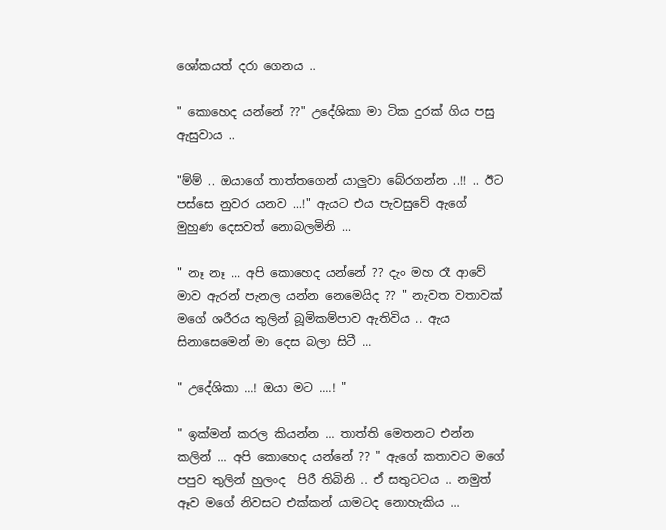ශෝකයත් දරා ගෙනය ..

" කොහෙද යන්නේ ??" උදේශිකා මා ටික දුරක් ගිය පසු ඇසුවාය ..

"ම්ම් .. ඔයාගේ තාත්තගෙන් යාලුවා බේරගන්න ..!! .. ඊට පස්සෙ නුවර යනව ...!" ඇයට එය පැවසුවේ ඇගේ මුහුණ දෙසවත් නොබලමිනි ...

" නෑ නෑ ... අපි කොහෙද යන්නේ ?? දැං මහ රෑ ආවේ මාව ඇරන් පැනල යන්න නෙමෙයිද ?? " නැවත වතාවක් මගේ ශරීරය තුලින් බූමිකම්පාව ඇතිවිය .. ඇය සිනාසෙමෙන් මා දෙස බලා සිටී ...

" උදේශිකා ...! ඔයා මට ....! "

" ඉක්මන් කරල කියන්න ... තාත්ති මෙතනට එන්න කලින් ... අපි කොහෙද යන්නේ ?? " ඇගේ කතාවට මගේ පපුව තුලින් හුලංද  පිරී තිබිනි .. ඒ සතුටටය .. නමුත් ඈව මගේ නිවසට එක්කන් යාමටද නොහැකිය ...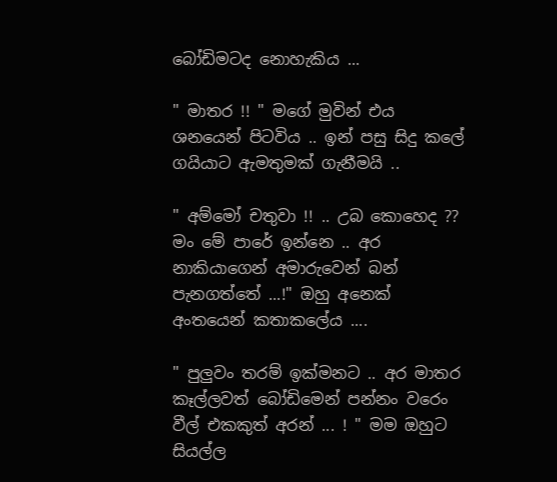බෝඩිමටද නොහැකිය ...

" මාතර !! " මගේ මුවින් එය ශනයෙන් පිටවිය .. ඉන් පසු සිදු කලේ ගයියාට ඇමතුමක් ගැනීමයි ..

" අම්මෝ චතුවා !! .. උබ කොහෙද ?? මං මේ පාරේ ඉන්නෙ .. අර නාකියාගෙන් අමාරුවෙන් බන් පැනගත්තේ ...!" ඔහු අනෙක් අංතයෙන් කතාකලේය ....

" පුලුවං තරම් ඉක්මනට .. අර මාතර කෑල්ලවත් බෝඩිමෙන් පන්නං වරෙං වීල් එකකුත් අරන් ... ! " මම ඔහුට සියල්ල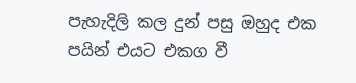පැහැදිලි කල දුන් පසු ඔහුද එක පයින් එයට එකග වී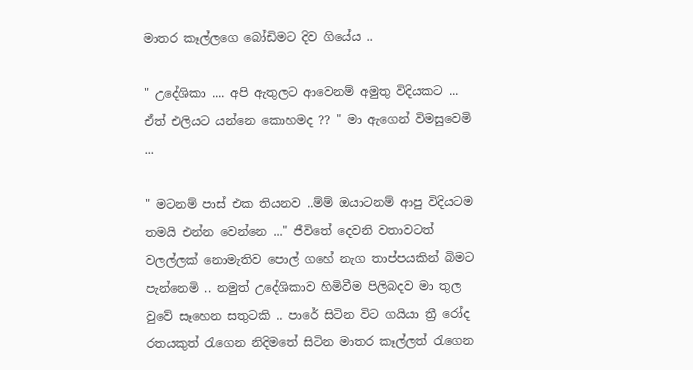මාතර කෑල්ලගෙ බෝඩිමට දිව ගියේය ..

" උදේශිකා .... අපි ඇතුලට ආවෙනම් අමුතු විදියකට ... ඒත් එලියට යන්නෙ කොහමද ?? " මා ඇගෙන් විමසුවෙමි ...

" මටනම් පාස් එක තියනව ..ම්ම් ඔයාටනම් ආපු විදියටම තමයි එන්න වෙන්නෙ ..." ජීවිතේ දෙවනි වතාවටත් වලල්ලක් නොමැතිව පොල් ගහේ නැග තාප්පයකින් බිමට  පැන්නෙමි .. නමුත් උදේශිකාව හිමිවීම පිලිබදව මා තුල වුවේ සෑහෙන සතුටකි .. පාරේ සිටින විට ගයියා ත්‍රී රෝද රතයකුත් රැගෙන නිදිමතේ සිටින මාතර කෑල්ලත් රැගෙන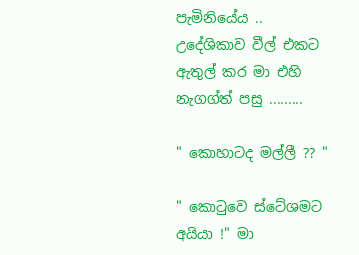පැමිනියේය .. උදේශිකාව වීල් එකට ඇතුල් කර මා එහි නැගග්ත් පසු .........

" කොහාටද මල්ලී ?? "

" කොටුවෙ ස්ටේශමට අයියා !" මා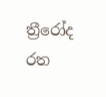ත්‍රීරෝද රත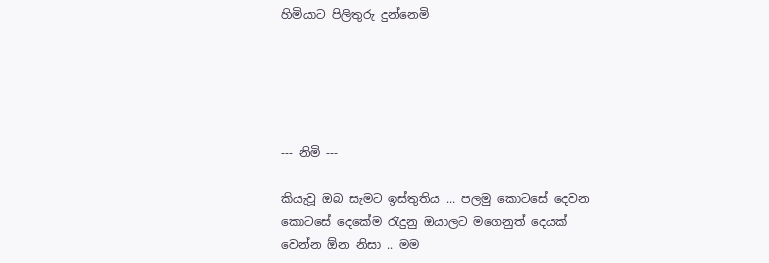හිමියාට පිලිතුරු දුන්නෙමි





--- නිමි ---

කියැවූ ඔබ සැමට ඉස්තුතිය ... පලමු කොටසේ දෙවන කොටසේ දෙකේම රැදුනු ඔයාලට මගෙනුත් දෙයක් වෙන්න ඕන නිසා .. මම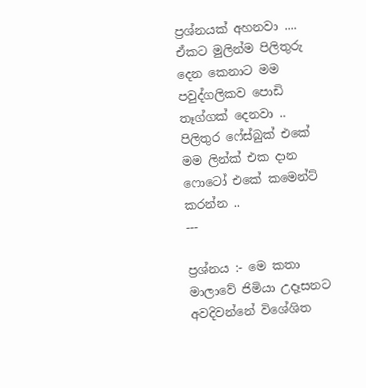ප්‍රශ්නයක් අහනවා .... ඒකට මුලින්ම පිලිතුරු දෙන කෙනාට මම පවුද්ගලිකව පොඩි තෑග්ගක් දෙනවා .. පිලිතුර ෆේස්බුක් එකේ මම ලින්ක් එක දාන ෆොටෝ එකේ කමෙන්ට් කරන්න ..
---

ප්‍රශ්නය :- මෙ කතා මාලාවේ ජිමියා උදෑසනට අවදිවන්නේ විශේශිත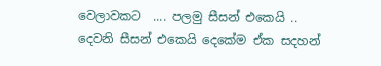වෙලාවකට  .... පලමු සීසන් එකෙයි .. දෙවනි සීසන් එකෙයි දෙකේම ඒක සදහන්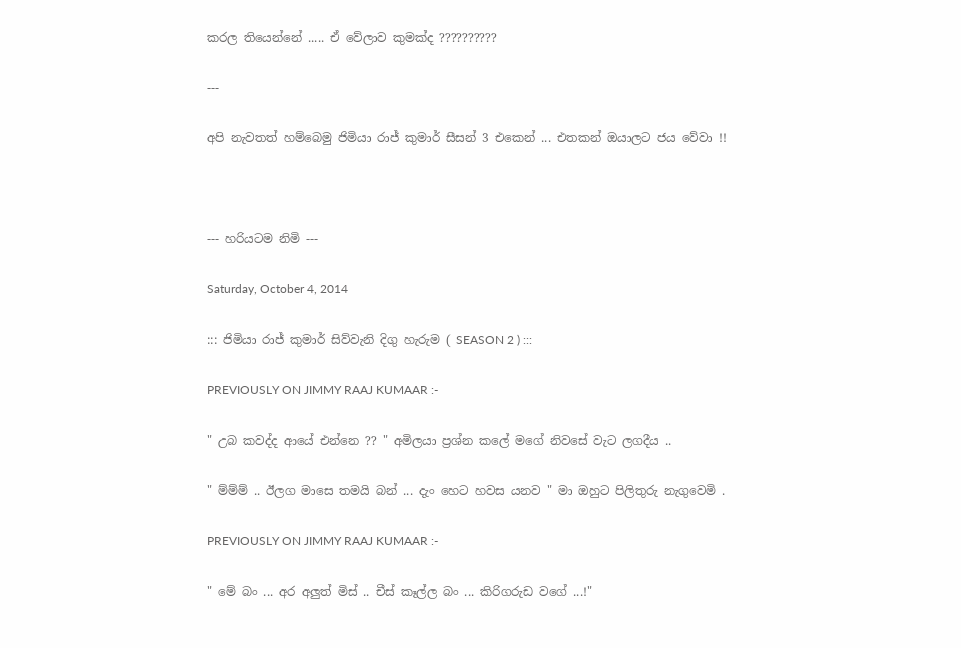කරල තියෙන්නේ ..... ඒ වේලාව කුමක්ද ??????????

---

අපි නැවතත් හම්බෙමු ජිමියා රාජ් කුමාර් සීසන් 3 එකෙන් ... එතකන් ඔයාලට ජය වේවා !!



--- හරියටම නිමි ---

Saturday, October 4, 2014

::: ජිමියා රාජ් කුමාර් සිව්වැනි දිගු හැරුම ( SEASON 2 ) :::

PREVIOUSLY ON JIMMY RAAJ KUMAAR :-

" උබ කවද්ද ආයේ එන්නෙ ?? " අමිලයා ප්‍රශ්න කලේ මගේ නිවසේ වැට ලගදීය ..

" ම්ම්ම් .. ඊලග මාසෙ තමයි බන් ... දැං හෙට හවස යනව " මා ඔහුට පිලිතුරු නැගුවෙමි .

PREVIOUSLY ON JIMMY RAAJ KUMAAR :-

" මේ බං ... අර අලුත් මිස් .. චීස් කෑල්ල බං ... කිරිගරුඩ වගේ ...!"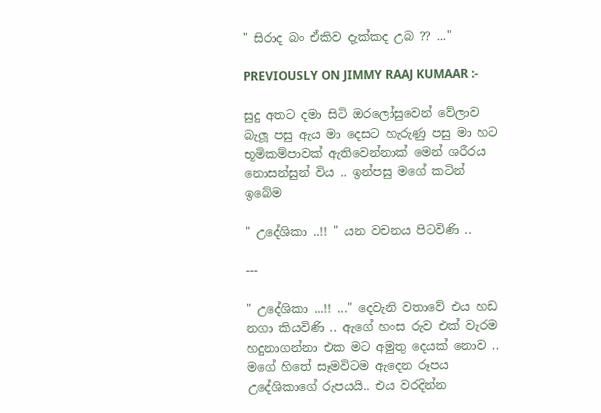" සිරාද බං ඒකිව දැක්කද උබ ?? ..."

PREVIOUSLY ON JIMMY RAAJ KUMAAR :-

සුදු අතට දමා සිටි ඔරලෝසුවෙන් වේලාව බැලූ පසු ඇය මා දෙසට හැරුණු පසු මා හට භූමිකම්පාවක් ඇතිවෙන්නාක් මෙන් ශරීරය නොසන්සුන් විය .. ඉන්පසු මගේ කටින් ඉබේම

" උදේශිකා ..!! " යන වචනය පිටවිණි ..

---

" උදේශිකා ...!! ..." දෙවැනි වතාවේ එය හඩ නගා කියවිණි .. ඇගේ හංස රුව එක් වැරම හදුනාගන්නා එක මට අමුතු දෙයක් නොව .. මගේ හිතේ සෑමවිටම ඇදෙන රූපය උදේශිකාගේ රුපයයි.. එය වරදින්න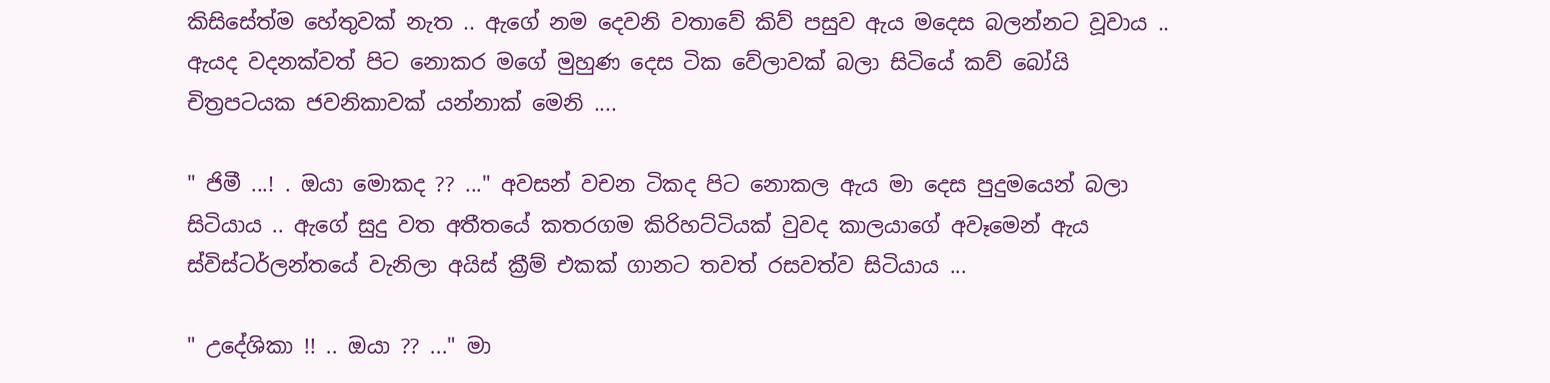කිසිසේත්ම හේතුවක් නැත .. ඇගේ නම දෙවනි වතාවේ කිව් පසුව ඇය මදෙස බලන්නට වූවාය .. ඇයද වදනක්වත් පිට නොකර මගේ මුහුණ දෙස ටික වේලාවක් බලා සිටියේ කව් බෝයි චිත්‍රපටයක ජවනිකාවක් යන්නාක් මෙනි ....

" ජිමී ...! . ඔයා මොකද ?? ..." අවසන් වචන ටිකද පිට නොකල ඇය මා දෙස පුදුමයෙන් බලා සිටියාය .. ඇගේ සුදු වත අතීතයේ කතරගම කිරිහට්ටියක් වුවද කාලයාගේ අවෑමෙන් ඇය ස්විස්ටර්ලන්තයේ වැනිලා අයිස් ක්‍රීම් එකක් ගානට තවත් රසවත්ව සිටියාය ...

" උදේශිකා !! .. ඔයා ?? ..." මා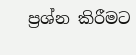ප්‍රශ්න කිරීමට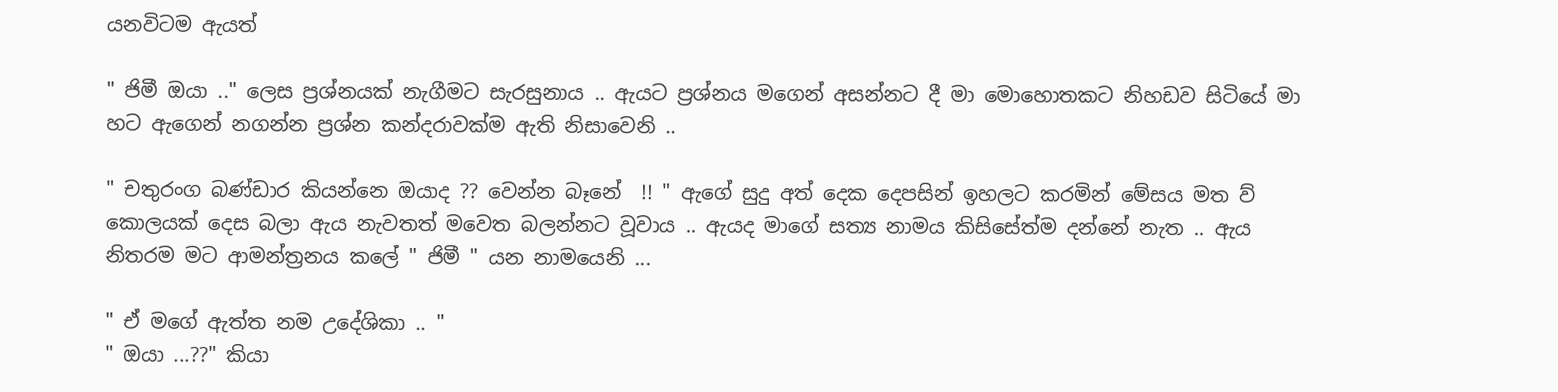යනවිටම ඇයත්

" ජිමී ඔයා .." ලෙස ප්‍රශ්නයක් නැගීමට සැරසුනාය .. ඇයට ප්‍රශ්නය මගෙන් අසන්නට දී මා මොහොතකට නිහඩව සිටියේ මා හට ඇගෙන් නගන්න ප්‍රශ්න කන්දරාවක්ම ඇති නිසාවෙනි ..

" චතුරංග බණ්ඩාර කියන්නෙ ඔයාද ?? වෙන්න බෑනේ  !! " ඇගේ සුදු අත් දෙක දෙපසින් ඉහලට කරමින් මේසය මත ව් කොලයක් දෙස බලා ඇය නැවතත් මවෙත බලන්නට වූවාය .. ඇයද මාගේ සත්‍ය නාමය කිසිසේත්ම දන්නේ නැත .. ඇය නිතරම මට ආමන්ත්‍රනය කලේ " ජිමී " යන නාමයෙනි ...

" ඒ මගේ ඇත්ත නම උදේශිකා .. "
" ඔයා ...??" කියා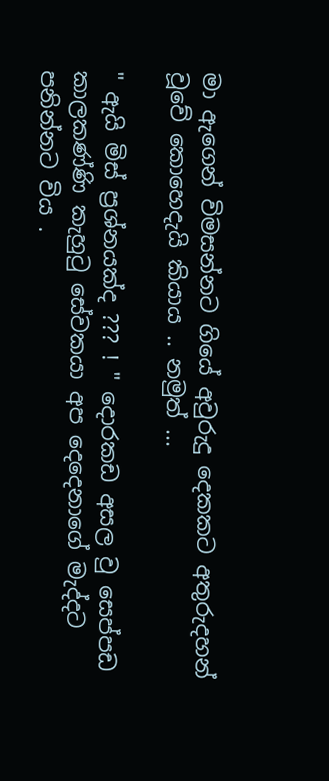මා ඇගෙන් විමසන්නට ගියේ අවුරුදු දෙකකට අතුරුදහන් වූවේ කොහෙදැයි කියාය .. නමුත් ...

" ඇයි මිස් ප්‍රශ්නයක්ද ??? ! " දොරකඩ අසල වු සෙප්පඩ කාලකණ්ණි කැහුටු සේවකයා අප දෙදෙනාගේ මැද්දට පනින්නට විය .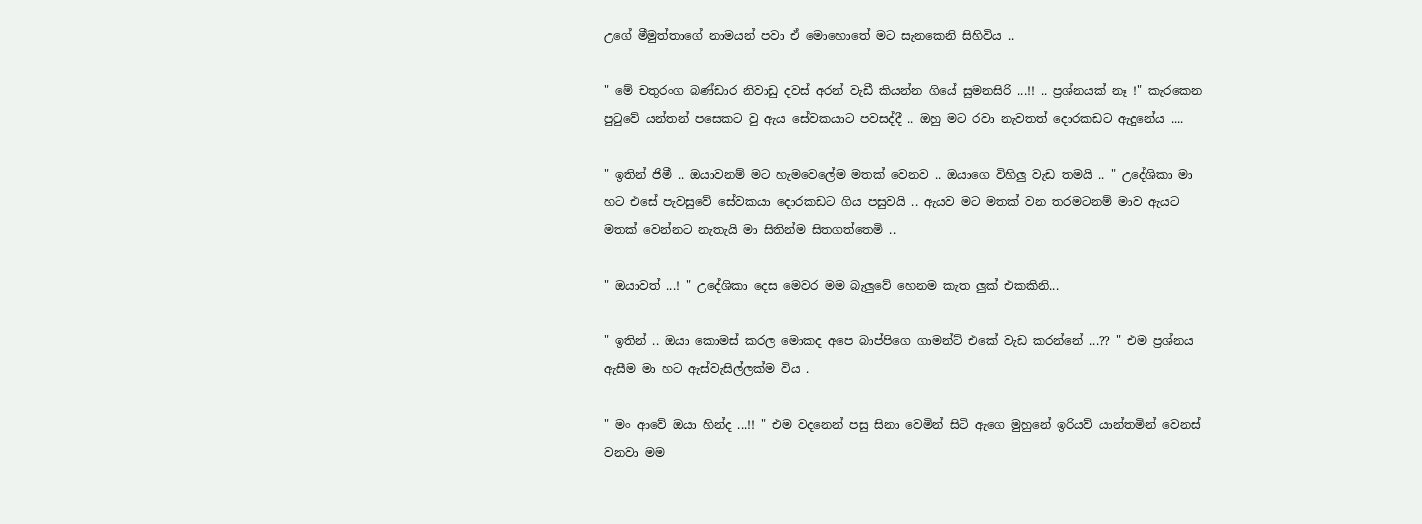උගේ මීමුත්තාගේ නාමයන් පවා ඒ මොහොතේ මට සැනකෙනි සිහිවිය ..

" මේ චතුරංග බණ්ඩාර නිවාඩු දවස් අරන් වැඩී කියන්න ගියේ සුමනසිරි ...!! .. ප්‍රශ්නයක් නෑ !" කැරකෙන පුටුවේ යන්තන් පසෙකට වු ඇය සේවකයාට පවසද්දී .. ඔහු මට රවා නැවතත් දොරකඩට ඇදුනේය ....

" ඉතින් ජිමී .. ඔයාවනම් මට හැමවෙලේම මතක් වෙනව .. ඔයාගෙ විහිලු වැඩ තමයි .. " උදේශිකා මා හට එසේ පැවසුවේ සේවකයා දොරකඩට ගිය පසුවයි .. ඇයව මට මතක් වන තරමටනම් මාව ඇයට මතක් වෙන්නට නැතැයි මා සිතින්ම සිතගත්තෙමි ..

" ඔයාවත් ...! " උදේශිකා දෙස මෙවර මම බැලුවේ හෙනම කැත ලුක් එකකිනි...

" ඉතින් .. ඔයා කොමස් කරල මොකද අපෙ බාප්පිගෙ ගාමන්ට් එකේ වැඩ කරන්නේ ...?? " එම ප්‍රශ්නය ඇසීම මා හට ඇස්වැසිල්ලක්ම විය .

" මං ආවේ ඔයා හින්ද ...!! " එම වදනෙන් පසු සිනා වෙමින් සිටි ඇගෙ මුහුනේ ඉරියව් යාන්තමින් වෙනස් වනවා මම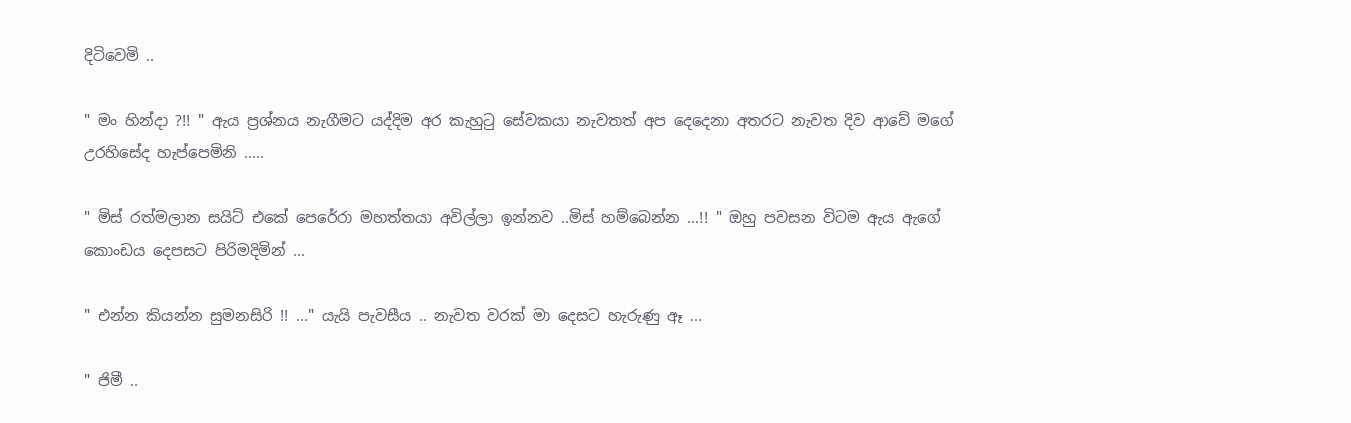දිටිවෙමි ..

" මං හින්දා ?!! " ඇය ප්‍රශ්නය නැගීමට යද්දිම අර කැහුටු සේවකයා නැවතත් අප දෙදෙනා අතරට නැවත දිව ආවේ මගේ උරහිසේද හැප්පෙමිනි .....

" මිස් රත්මලාන සයිට් එකේ පෙරේරා මහත්තයා අවිල්ලා ඉන්නව ..මිස් හම්බෙන්න ...!! " ඔහු පවසන විටම ඇය ඇගේ කොංඩය දෙපසට පිරිමදිමින් ...

" එන්න කියන්න සුමනසිරි !! ..." යැයි පැවසීය .. නැවත වරක් මා දෙසට හැරුණු ඈ ...

" ජිමී ..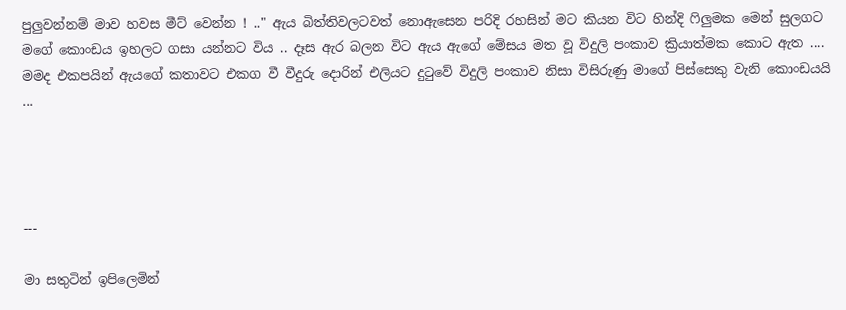පුලුවන්නම් මාව හවස මීට් වෙන්න ! .." ඇය බිත්තිවලටවත් නොඇසෙන පරිදි රහසින් මට කියන විට හින්දි ෆිලුමක මෙන් සුලගට මගේ කොංඩය ඉහලට ගසා යන්නට විය .. දෑස ඇර බලන විට ඇය ඇගේ මේසය මත වූ විදුලි පංකාව ක්‍රියාත්මක කොට ඇත .... මමද එකපයින් ඇයගේ කතාවට එකග වී වීදුරු දොරින් එලියට දුටුවේ විදුලි පංකාව නිසා විසිරුණු මාගේ පිස්සෙකු වැනි කොංඩයයි ...




---

මා සතුටින් ඉපිලෙමින්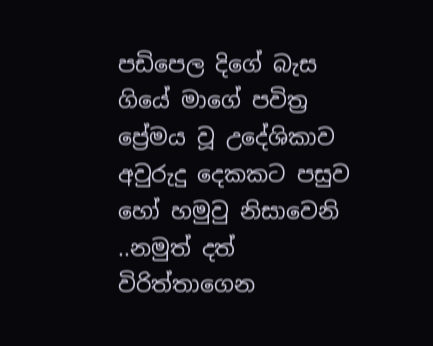පඩිපෙල දිගේ බැස ගියේ මාගේ පවිත්‍ර ප්‍රේමය වූ උදේශිකාව අවුරුදු දෙකකට පසුව හෝ හමුවු නිසාවෙනි ..නමුත් දත් විරිත්තාගෙන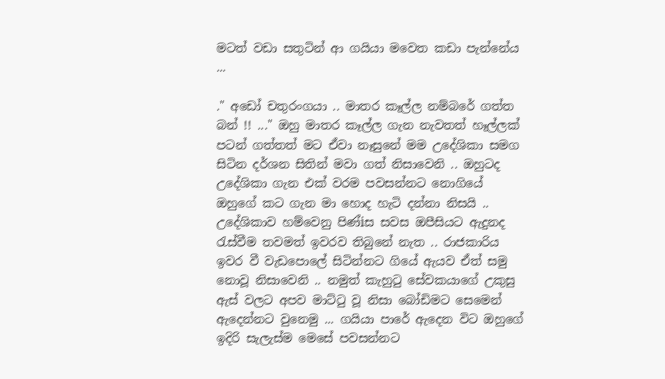මටත් වඩා සතුටින් ආ ගයියා මවෙත කඩා පැන්නේය ...

." අඩෝ චතුරංගයා .. මාතර කෑල්ල නම්බරේ ගත්ත බන් !! ..." ඔහු මාතර කෑල්ල ගැන නැවතත් හෑල්ලක් පටන් ගත්තත් මට ඒවා නෑසුනේ මම උදේශිකා සමග සිටින දර්ශන සිතින් මවා ගත් නිසාවෙනි .. ඔහුටද උදේශිකා ගැන එක් වරම පවසන්නට නොගියේ ඔහුගේ කට ගැන මා හොද හැටි දන්නා නිසයි .. උදේශිකාව හම්වෙනු පිණ්iස සවස ඔපීසියට ඇදුනද රැස්වීම තවමත් ඉවරව තිබුනේ නැත .. රාජකාරිය ඉවර වී වැඩපොලේ සිටින්නට ගියේ ඇයව ඒත් සමු නොවූ නිසාවෙනි .. නමුත් කැහුටු සේවකයාගේ උකුසු ඇස් වලට අපව මාට්ටු වූ නිසා බෝඩිමට සෙමෙන් ඇදෙන්නට වුනෙමු ... ගයියා පාරේ ඇදෙන විට ඔහුගේ ඉදිරි සැලැස්ම මෙසේ පවසන්නට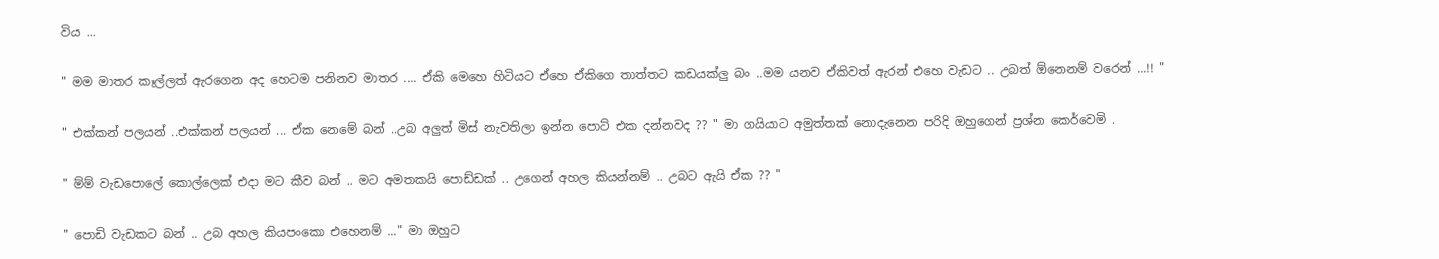විය ...

" මම මාතර කෑල්ලත් ඇරගෙන අද හෙටම පනිනව මාතර .... ඒකි මෙහෙ හිටියට ඒහෙ ඒකිගෙ තාත්තට කඩයක්ලු බං ..මම යනව ඒකිවත් ඇරන් එහෙ වැඩට .. උබත් ඕනෙනම් වරෙන් ...!! "

" එක්කන් පලයන් ..එක්කන් පලයන් ... ඒක නෙමේ බන් ..උබ අලුත් මිස් නැවතිලා ඉන්න පොට් එක දන්නවද ?? " මා ගයියාට අමුත්තක් නොදැනෙන පරිදි ඔහුගෙන් ප්‍රශ්න කෙර්වෙමි .

" ම්ම් වැඩපොලේ කොල්ලෙක් එදා මට කීව බන් .. මට අමතකයි පොඩ්ඩක් .. උගෙන් අහල කියන්නම් .. උබට ඇයි ඒක ?? "

" පොඩි වැඩකට බන් .. උබ අහල කියපංකො එහෙනම් ..." මා ඔහුට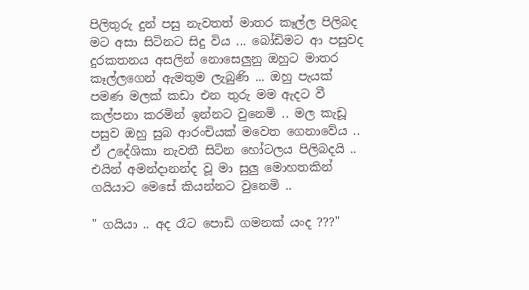පිලිතුරු දුන් පසු නැවතත් මාතර කෑල්ල පිලිබද මට අසා සිටිනට සිදු විය ... බෝඩිමට ආ පසුවද දුරකතනය අසලින් නොසෙලුනු ඔහුට මාතර කෑල්ලගෙන් ඇමතුම ලැබුණි ... ඔහු පැයක් පමණ මලක් කඩා එන තුරු මම ඇදට වී කල්පනා කරමින් ඉන්නට වුනෙමි .. මල කැඩූ පසුව ඔහු සුබ ආරංචියක් මවෙත ගෙනාවේය .. ඒ උදේශිකා නැවතී සිටින හෝටලය පිලිබදයි .. එයින් අමන්දානන්ද වූ මා සුලු මොහතකින් ගයියාට මෙසේ කියන්නට වුනෙමි ..

" ගයියා .. අද රෑට පොඩි ගමනක් යංද ???"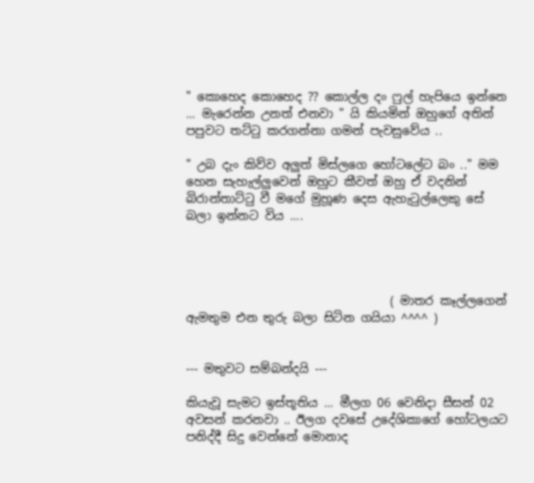" කොහෙද කොහෙද ?? කොල්ල දං ෆුල් හැපියෙ ඉන්නෙ ... මැරෙන්න උනත් එනවා " යි කියමින් ඔහුගේ අතින් පපුවට තට්ටු කරගන්නා ගමන් පැවසුවේය ..

" උබ දැං කිව්ව අලුත් මිස්ලගෙ හෝටලේට බං .." මම හෙන සැහැල්ලුවෙන් ඔහුට කීවත් ඔහු ඒ වදනින් බිරාන්තාට්ටු වී මගේ මුහූණ දෙස ඇහැටුල්ලෙකු සේ බලා ඉන්නට විය ....




                                  ( මාතර කෑල්ලගෙන් ඇමතුම එන තුරු බලා සිටින ගයියා ^^^^ )


--- මතුවට සම්බන්දයි ---

කියැවූ සැමට ඉස්තූතිය ... මීලග 06 වෙනිදා සීසන් 02 අවසන් කරනවා .. ඊලග දවසේ උදේශිකාගේ හෝටලයට පනිද්දී සිදු වෙන්නේ මොනාද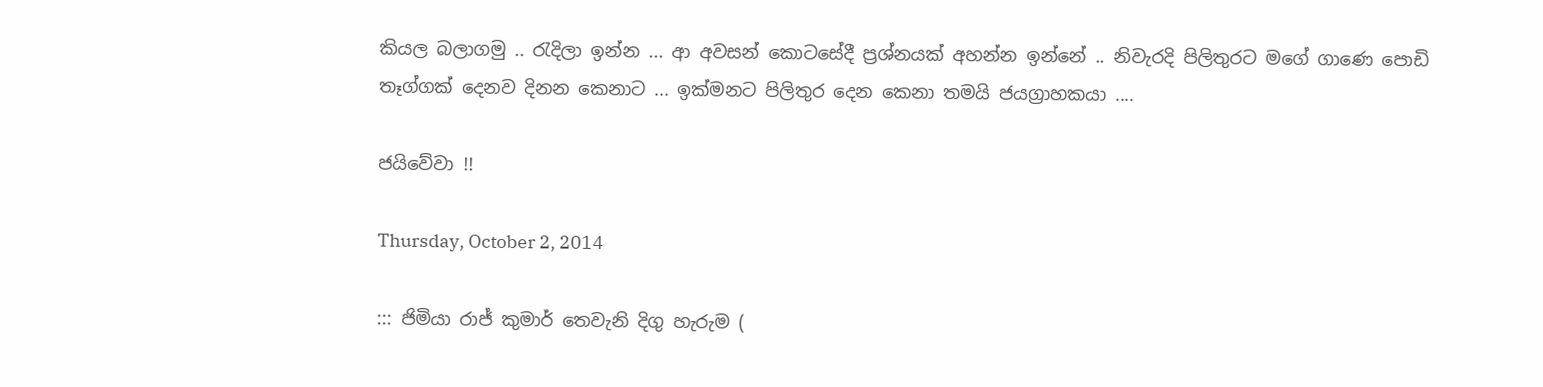කියල බලාගමු .. රැදිලා ඉන්න ... ආ අවසන් කොටසේදී ප්‍රශ්නයක් අහන්න ඉන්නේ .. නිවැරදි පිලිතුරට මගේ ගාණෙ පොඩි තෑග්ගක් දෙනව දිනන කෙනාට ... ඉක්මනට පිලිතුර දෙන කෙනා තමයි ජයග්‍රාහකයා ....

ජයිවේවා !!

Thursday, October 2, 2014

::: ජිමියා රාජ් කුමාර් තෙවැනි දිගු හැරුම (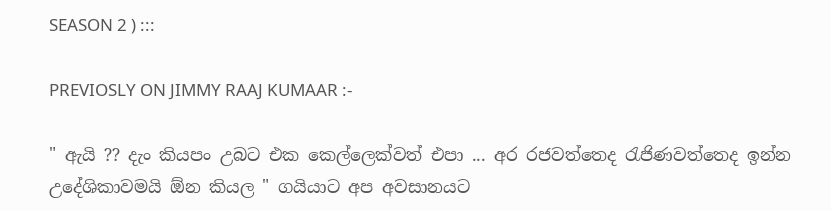SEASON 2 ) :::

PREVIOSLY ON JIMMY RAAJ KUMAAR :-

" ඇයි ?? දැං කියපං උබට එක කෙල්ලෙක්වත් එපා ... අර රජවත්තෙද රැජිණවත්තෙද ඉන්න උදේශිකාවමයි ඕන කියල " ගයියාට අප අවසානයට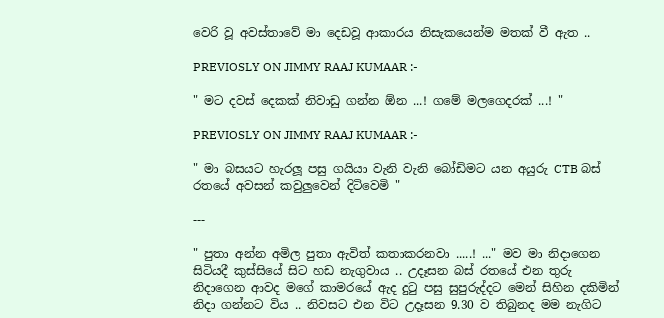වෙරි වූ අවස්තාවේ මා දෙඩවූ ආකාරය නිසැකයෙන්ම මතක් වී ඇත ..

PREVIOSLY ON JIMMY RAAJ KUMAAR :-

" මට දවස් දෙකක් නිවාඩු ගන්න ඕන ...! ගමේ මලගෙදරක් ...! "

PREVIOSLY ON JIMMY RAAJ KUMAAR :-

" මා බසයට හැරලූ පසු ගයියා වැනි වැනි බෝඩිමට යන අයුරු CTB බස් රතයේ අවසන් කවුලුවෙන් දිටිවෙමි "

---

" පුතා අන්න අමිල පුතා ඇවිත් කතාකරනවා .....! ..." මව මා නිදාගෙන සිටියදී කුස්සියේ සිට හඩ නැගුවාය .. උදෑසන බස් රතයේ එන තුරු නිදාගෙන ආවද මගේ කාමරයේ ඇද දුටු පසු සුපුරුද්දට මෙන් සිහින දකිමින් නිදා ගන්නට විය .. නිවසට එන විට උදෑසන 9.30 ව තිබුනද මම නැගිට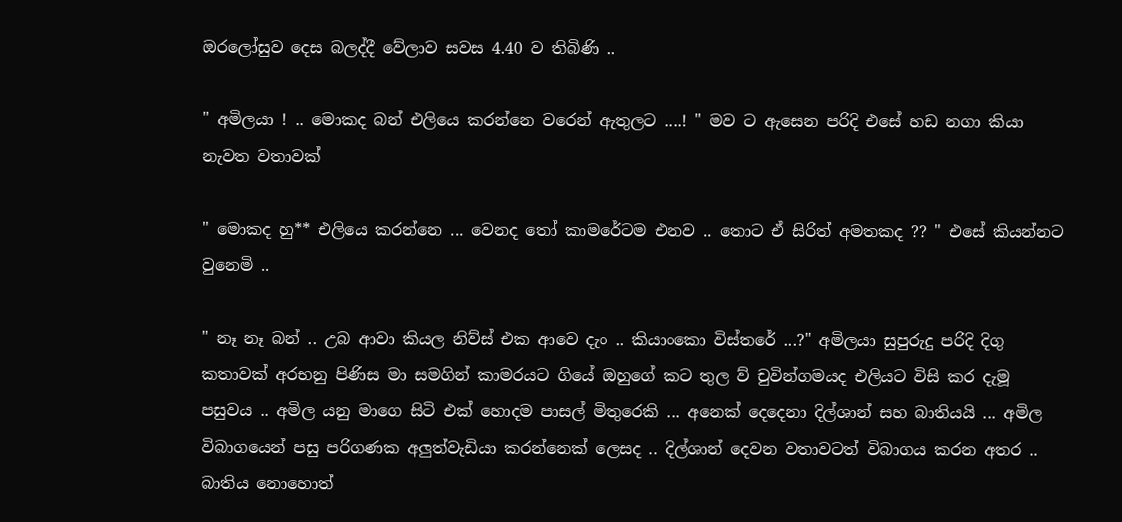ඔරලෝසුව දෙස බලද්දී වේලාව සවස 4.40 ව තිබිණි ..

" අමිලයා ! .. මොකද බන් එලියෙ කරන්නෙ වරෙන් ඇතුලට ....! " මව ට ඇසෙන පරිදි එසේ හඩ නගා කියා නැවත වතාවක්

" මොකද හු** එලියෙ කරන්නෙ ... වෙනද තෝ කාමරේටම එනව .. තොට ඒ සිරිත් අමතකද ?? " එසේ කියන්නට වුනෙමි ..

" නෑ නෑ බන් .. උබ ආවා කියල නිව්ස් එක ආවෙ දැං .. කියාංකො විස්තරේ ...?" අමිලයා සුපුරුදු පරිදි දිගු කතාවක් අරභනු පිණිස මා සමගින් කාමරයට ගියේ ඔහුගේ කට තුල ව් චුවින්ගමයද එලියට විසි කර දැමූ පසුවය .. අමිල යනු මාගෙ සිටි එක් හොදම පාසල් මිතුරෙකි ... අනෙක් දෙදෙනා දිල්ශාන් සහ බාතියයි ... අමිල විබාගයෙන් පසු පරිගණක අලුත්වැඩියා කරන්නෙක් ලෙසද .. දිල්ශාන් දෙවන වතාවටත් විබාගය කරන අතර .. බාතිය නොහොත්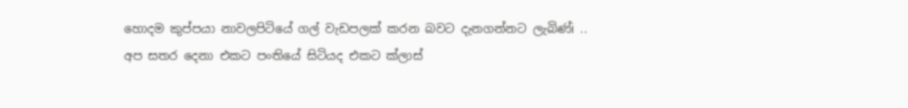හොදම කුප්පයා නාවලපිටියේ ගල් වැඩපලක් කරන බවට දැනගන්නට ලැබිණ්i .. අප සතර දෙනා එකට පංතියේ සිටියද එකට ක්ලාස්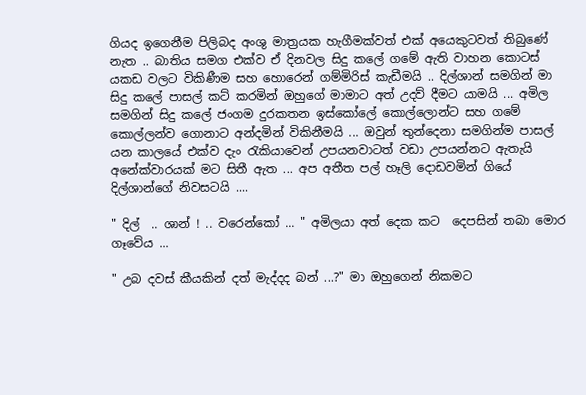ගියද ඉගෙනීම පිලිබද අංශු මාත්‍රයක හැගීමක්වත් එක් අයෙකුටවත් තිබුණේ නැත .. බාතිය සමග එක්ව ඒ දිනවල සිදු කලේ ගමේ ඇති වාහන කොටස් යකඩ වලට විකිණීම සහ හොරෙන් ගම්මිරිස් කැඩීමයි .. දිල්ශාන් සමගින් මා සිදු කලේ පාසල් කට් කරමින් ඔහුගේ මාමාට අත් උදව් දීමට යාමයි ... අමිල සමගින් සිදු කලේ ජංගම දුරකතන ඉස්කෝලේ කොල්ලොන්ට සහ ගමේ කොල්ලන්ව ගොනාට අන්දමින් විකිනීමයි ... ඔවුන් තුන්දෙනා සමගින්ම පාසල් යන කාලයේ එක්ව දැං රැකියාවෙන් උපයනවාටත් වඩා උපයන්නට ඇතැයි අනේක්වාරයක් මට සිතී ඇත ... අප අතීත පල් හෑලි දොඩවමින් ගියේ දිල්ශාන්ගේ නිවසටයි ....

" දිල්  .. ශාන් ! .. වරෙන්කෝ ... " අමිලයා අත් දෙක කට  දෙපසින් තබා මොර ගෑවේය ...

" උබ දවස් කීයකින් දත් මැද්දද බන් ...?" මා ඔහුගෙන් නිකමට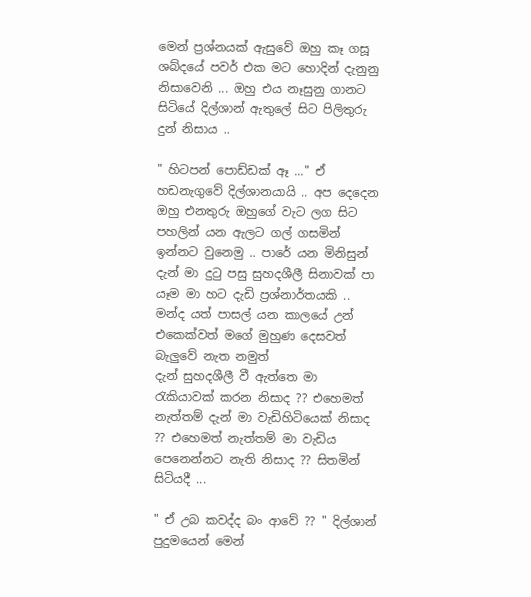මෙන් ප්‍රශ්නයක් ඇසුවේ ඔහු කෑ ගසූ ශබ්දයේ පවර් එක මට හොදින් දැනුනු නිසාවෙනි ... ඔහු එය නෑසුනු ගානට සිටියේ දිල්ශාන් ඇතුලේ සිට පිලිතුරු දුන් නිසාය ..

" හිටපන් පොඩ්ඩක් ඈ ..." ඒ හඩනැගුවේ දිල්ශානයායි .. අප දෙදෙන ඔහු එනතුරු ඔහුගේ වැට ලග සිට පහලින් යන ඇලට ගල් ගසමින් ඉන්නට වුනෙමු .. පාරේ යන මිනිසුන් දැන් මා දුටු පසු සුහදශීලී සිනාවක් පා යෑම මා හට දැඩි ප්‍රශ්නාර්තයකි .. මන්ද යත් පාසල් යන කාලයේ උන් එකෙක්වත් මගේ මුහුණ දෙසවත් බැලුවේ නැත නමුත්
දැන් සුහදශීලී වී ඇත්තෙ මා රැකියාවක් කරන නිසාද ?? එහෙමත් නැත්තම් දැන් මා වැඩිහිටියෙක් නිසාද ?? එහෙමත් නැත්තම් මා වැඩිය පෙනෙන්නට නැති නිසාද ?? සිතමින් සිටියදී ...

" ඒ උබ කවද්ද බං ආවේ ?? " දිල්ශාන් පුදුමයෙන් මෙන්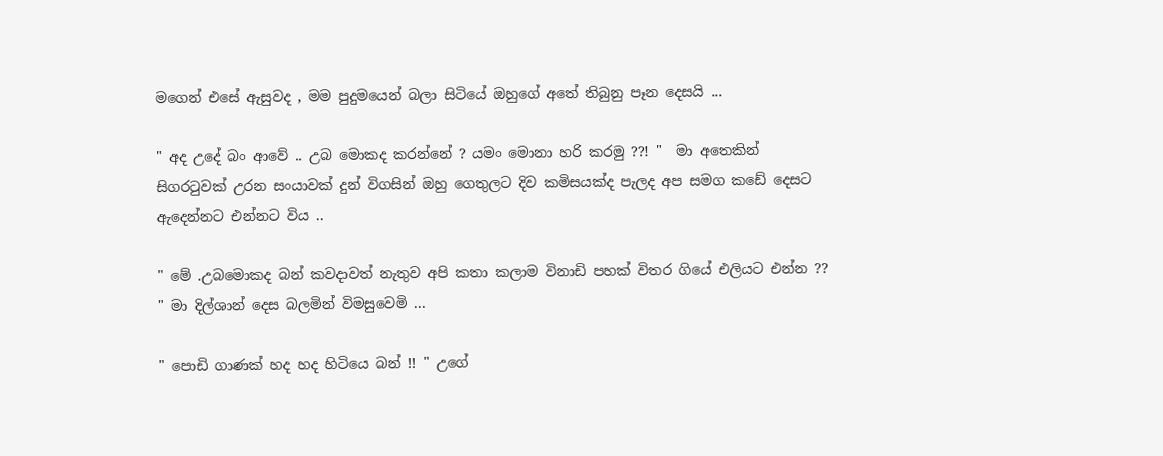මගෙන් එසේ ඇසුවද , මම පුදුමයෙන් බලා සිටියේ ඔහුගේ අතේ තිබුනු පෑන දෙසයි ...

" අද උදේ බං ආවේ .. උබ මොකද කරන්නේ ? යමං මොනා හරි කරමු ??! "  මා අතෙකින් සිගරටුවක් උරන සංයාවක් දුන් විගසින් ඔහු ගෙතුලට දිව කමිසයක්ද පැලද අප සමග කඩේ දෙසට ඇදෙන්නට එන්නට විය ..

" මේ .උබමොකද බන් කවදාවත් නැතුව අපි කතා කලාම විනාඩි පහක් විතර ගියේ එලියට එන්න ?? " මා දිල්ශාන් දෙස බලමින් විමසුවෙමි ...

" පොඩි ගාණක් හද හද හිටියෙ බන් !! " උගේ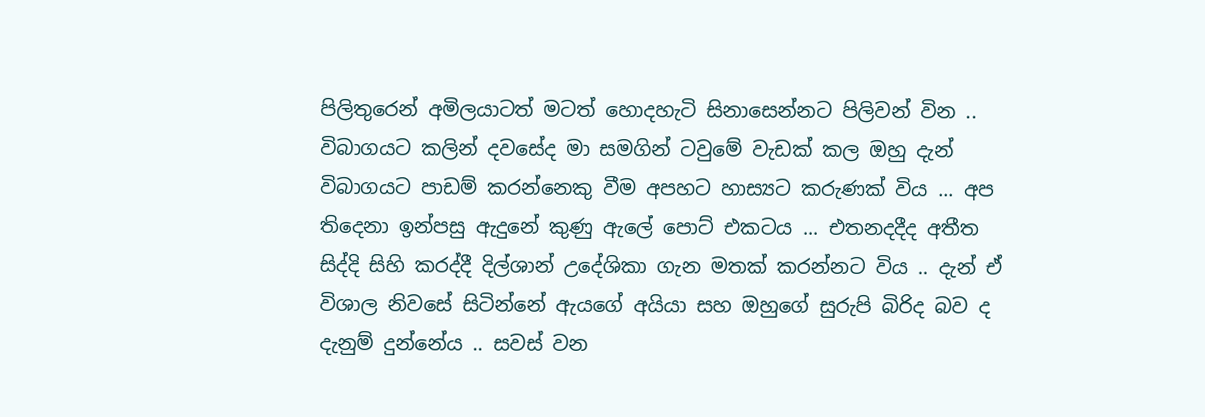පිලිතුරෙන් අමිලයාටත් මටත් හොදහැටි සිනාසෙන්නට පිලිවන් වින .. විබාගයට කලින් දවසේද මා සමගින් ටවුමේ වැඩක් කල ඔහු දැන් විබාගයට පාඩම් කරන්නෙකු වීම අපහට හාස්‍යට කරුණක් විය ... අප තිදෙනා ඉන්පසු ඇදුනේ කුණු ඇලේ පොට් එකටය ... එතනදදීද අතීත සිද්දි සිහි කරද්දී දිල්ශාන් උදේශිකා ගැන මතක් කරන්නට විය .. දැන් ඒ විශාල නිවසේ සිටින්නේ ඇයගේ අයියා සහ ඔහුගේ සුරුපි බිරිද බව ද දැනුම් දුන්නේය .. සවස් වන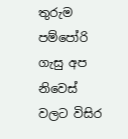තුරුම පම්පෝරි ගැසු අප නිවෙස් වලට විසිර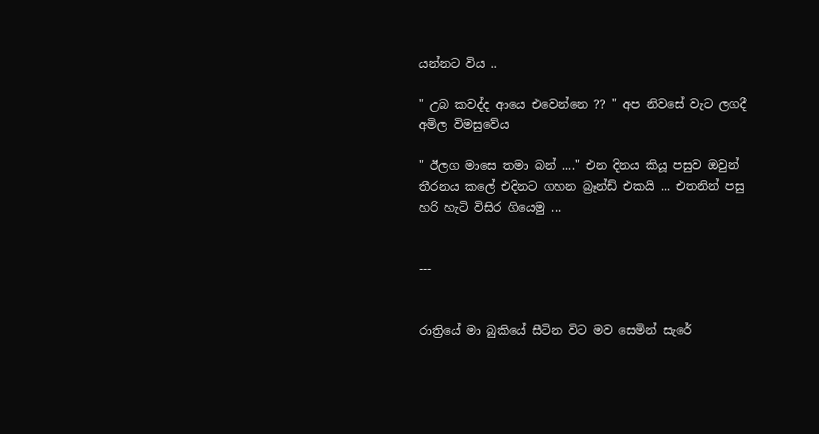යන්නට විය ..

" උබ කවද්ද ආයෙ එවෙන්නෙ ?? " අප නිවසේ වැට ලගදී අමිල විමසුවේය

" ඊලග මාසෙ තමා බන් ...." එන දිනය කියූ පසුව ඔවුන් තීරනය කලේ එදිනට ගහන බ්‍රෑන්ඩ් එකයි ... එතනින් පසු හරි හැටි විසිර ගියෙමු ...


---


රාත්‍රියේ මා බුකියේ සීටින විට මව සෙමින් සැරේ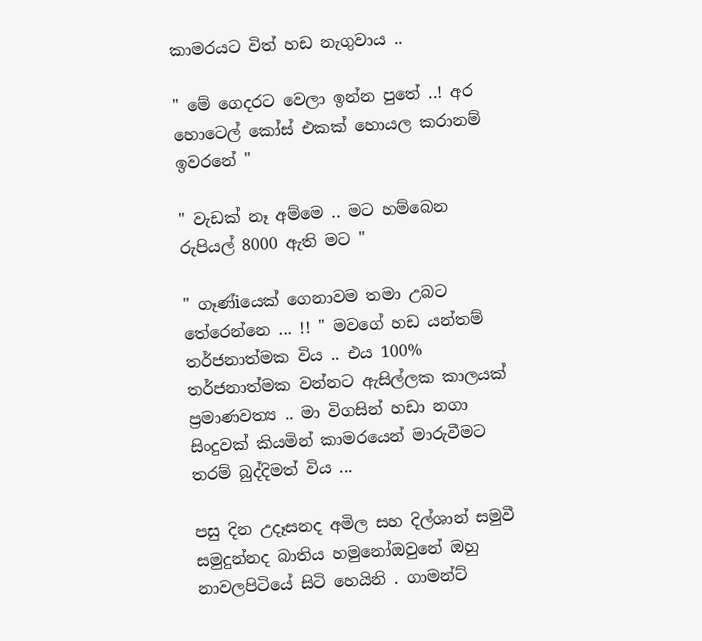කාමරයට විත් හඩ නැගුවාය ..

" මේ ගෙදරට වෙලා ඉන්න පුතේ ..! අර හොටෙල් කෝස් එකක් හොයල කරානම් ඉවරනේ "

" වැඩක් නෑ අම්මෙ .. මට හම්බෙන රුපියල් 8000 ඇති මට "

" ගෑණ්iයෙක් ගෙනාවම තමා උබට තේරෙන්නෙ ... !! " මවගේ හඩ යන්තම් තර්ජනාත්මක විය .. එය 100% තර්ජනාත්මක වන්නට ඇසිල්ලක කාලයක් ප්‍රමාණවත්‍ය .. මා විගසින් හඩා නගා සිංදුවක් කියමින් කාමරයෙන් මාරුවීමට තරම් බුද්දිමත් විය ...

පසු දින උදෑසනද අමිල සහ දිල්ශාන් සමුවී සමුදුන්නද බාතිය හමුනෝඔවුනේ ඔහු නාවලපිටියේ සිටි හෙයිනි . ගාමන්ට්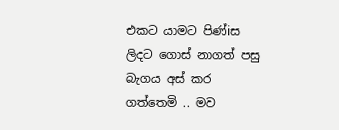එකට යාමට පිණ්iස ලිදට ගොස් නාගත් පසු බැගය අස් කර ගත්තෙමි .. මව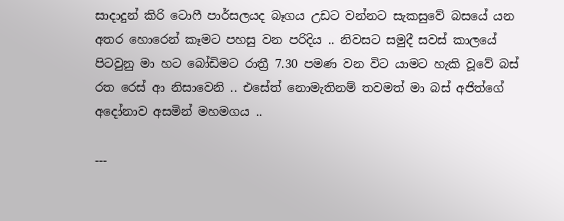සාදාදුන් කිරි ටොෆී පාර්සලයද බෑගය උඩට වන්නට සැකසුවේ බසයේ යන අතර හොරෙන් කෑමට පහසු වන පරිදිය .. නිවසට සමුදී සවස් කාලයේ පිටවුනු මා හට බෝඩිමට රාත්‍රී 7.30 පමණ වන විට යාමට හැකි වූවේ බස් රත රෙස් ආ නිසාවෙනි .. එසේත් නොමැතිනම් තවමත් මා බස් අජිත්ගේ අදෝනාව අසමින් මහමගය ..

---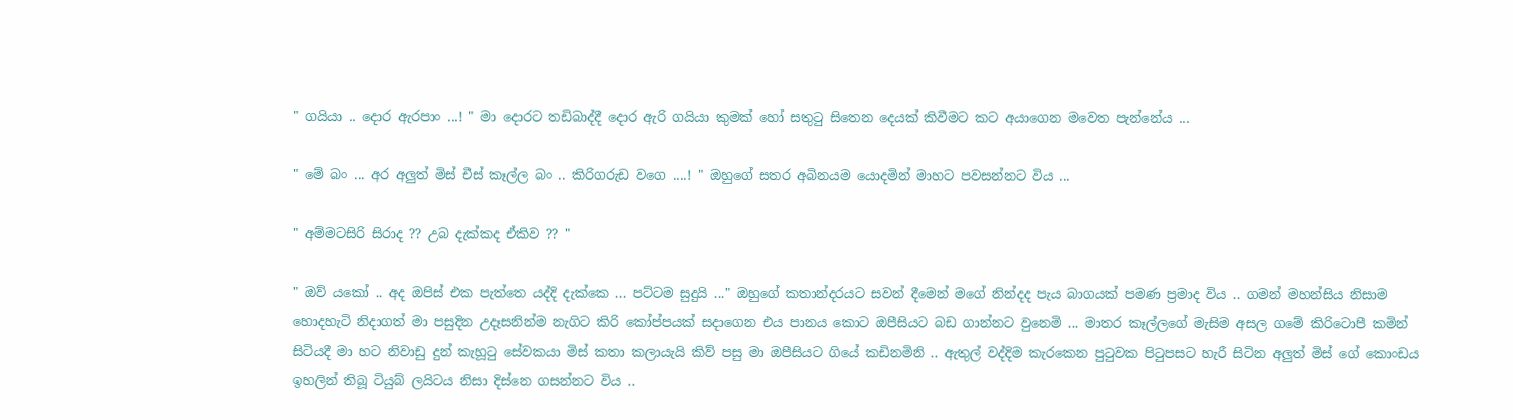" ගයියා .. දොර ඇරපාං ...! " මා දොරට තඩිබාද්දී දොර ඇරි ගයියා කුමක් හෝ සතුටු සිතෙන දෙයක් කිවීමට කට අයාගෙන මවෙත පැන්නේය ...

" මේ බං ... අර අලුත් මිස් චීස් කෑල්ල බං .. කිරිගරුඩ වගෙ ....! " ඔහුගේ සතර අබිනයම යොදමින් මාහට පවසන්නට විය ...

" අම්මටසිරි සිරාද ?? උබ දැක්කද ඒකිව ?? "

" ඔව් යකෝ .. අද ඔපිස් එක පැත්තෙ යද්දි දැක්කෙ ... පට්ටම සුදුයි ..." ඔහුගේ කතාන්දරයට සවන් දීමෙන් මගේ නින්දද පැය බාගයක් පමණ ප්‍රමාද විය .. ගමන් මහන්සිය නිසාම හොදහැටි නිදාගත් මා පසුදින උදෑසනින්ම නැගිට කිරි කෝප්පයක් සදාගෙන එය පානය කොට ඔපීසියට බඩ ගාන්නට වුනෙමි ... මාතර කෑල්ලගේ මැසිම අසල ගමේ කිරිටොපී කමින් සිටියදී මා හට නිවාඩු දුන් කැහූටු සේවකයා මිස් කතා කලායැයි කිව් පසු මා ඔපීසියට ගියේ කඩිනමිනි .. ඇතුල් වද්දිම කැරකෙන පුටුවක පිටුපසට හැරී සිටින අලුත් මිස් ගේ කොංඩය ඉහලින් තිබූ ටියුබ් ලයිටය නිසා දිස්නෙ ගසන්නට විය ..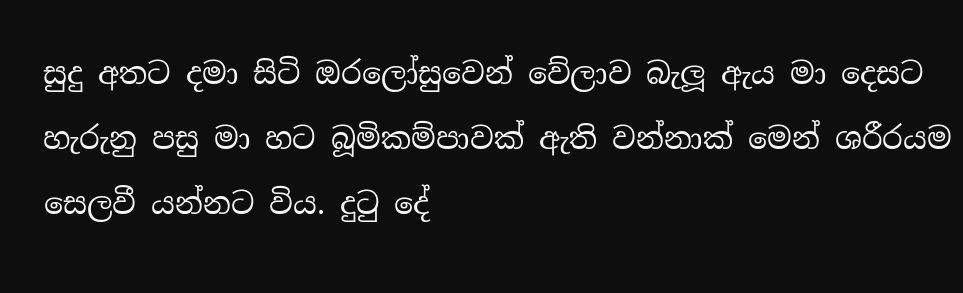සුදු අතට දමා සිටි ඔරලෝසුවෙන් වේලාව බැලූ ඇය මා දෙසට හැරුනු පසු මා හට බූමිකම්පාවක් ඇති වන්නාක් මෙන් ශරීරයම සෙලවී යන්නට විය. දුටු දේ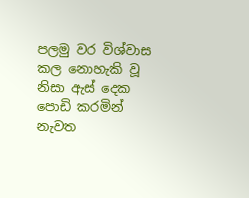පලමු වර විශ්වාස කල නොහැකි වූ නිසා ඇස් දෙක පොඩි කරමින් නැවත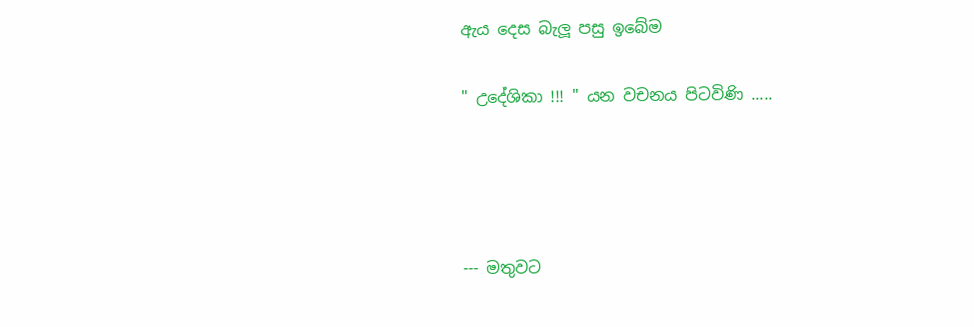ඇය දෙස බැලූ පසු ඉබේම

" උදේශිකා !!! " යන වචනය පිටවිණි .....




--- මතුවට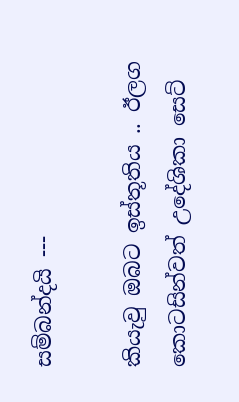සම්බන්දයි ---

කියැවු ඔබට ඉස්තූතිය .. ඊලග කොටසින්වත් උදේශිකා සෙට්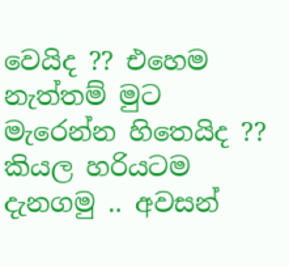වෙයිද ?? එහෙම නැත්තම් මුට මැරෙන්න හිතෙයිද ?? කියල හරියටම දැනගමු .. අවසන්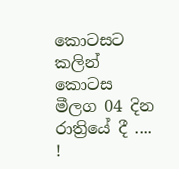කොටසට කලින් කොටස මීලග 04 දින රාත්‍රියේ දී .... !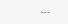---